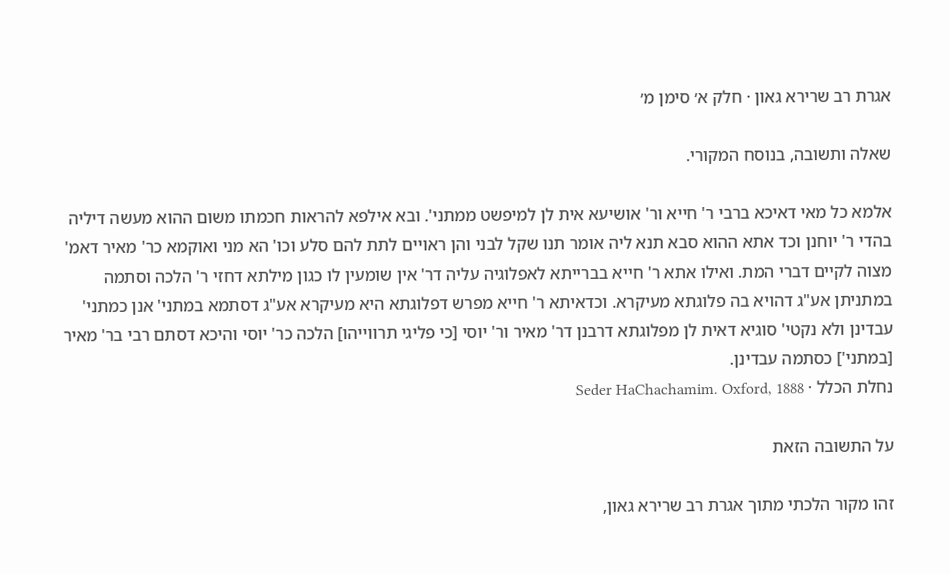אגרת רב שרירא גאון · חלק א׳ סימן מ׳

שאלה ותשובה, בנוסח המקורי.

אלמא כל מאי דאיכא ברבי ר' חייא ור' אושיעא אית לן למיפשט ממתני'. ובא אילפא להראות חכמתו משום ההוא מעשה דיליה בהדי ר' יוחנן וכד אתא ההוא סבא תנא ליה אומר תנו שקל לבני והן ראויים לתת להם סלע וכו' הא מני ואוקמא כר' מאיר דאמ' מצוה לקיים דברי המת. ואילו אתא ר' חייא בברייתא לאפלוגיה עליה דר' אין שומעין לו כגון מילתא דחזי ר' הלכה וסתמה במתניתן אע"ג דהויא בה פלוגתא מעיקרא. וכדאיתא ר' חייא מפרש דפלוגתא היא מעיקרא אע"ג דסתמא במתני' אנן כמתני' עבדינן ולא נקטי' סוגיא דאית לן מפלוגתא דרבנן דר' מאיר ור' יוסי [כי פליגי תרווייהו] הלכה כר' יוסי והיכא דסתם רבי בר' מאיר [במתני'] כסתמה עבדינן.
נחלת הכלל · Seder HaChachamim. Oxford, 1888

על התשובה הזאת

זהו מקור הלכתי מתוך אגרת רב שרירא גאון,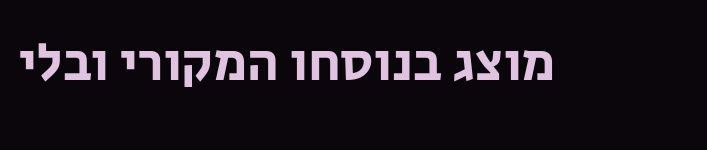מוצג בנוסחו המקורי ובלי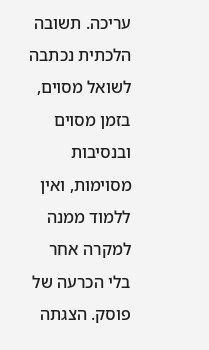עריכה. תשובה הלכתית נכתבה לשואל מסוים, בזמן מסוים ובנסיבות מסוימות, ואין ללמוד ממנה למקרה אחר בלי הכרעה של פוסק. הצגתה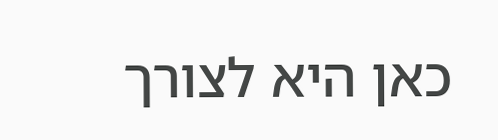כאן היא לצורך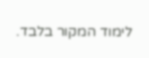לימוד המקור בלבד.